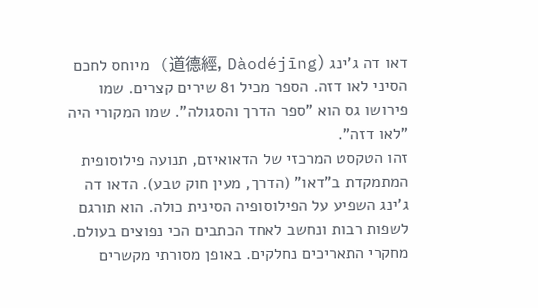דאו דה ג'ינג (道德經, Dàodéjīng) מיוחס לחכם הסיני לאו דזה. הספר מכיל 81 שירים קצרים. שמו פירושו גס הוא "ספר הדרך והסגולה". שמו המקורי היה "לאו דזה".
זהו הטקסט המרכזי של הדאואיזם, תנועה פילוסופית המתמקדת ב"דאו" (הדרך, מעין חוק טבע). הדאו דה ג'ינג השפיע על הפילוסופיה הסינית כולה. הוא תורגם לשפות רבות ונחשב לאחד הכתבים הכי נפוצים בעולם.
מחקרי התאריכים נחלקים. באופן מסורתי מקשרים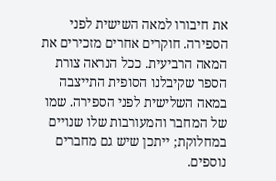את חיבורו למאה השישית לפני הספירה. חוקרים אחרים מזכירים את המאה הרביעית. ככל הנראה צורת הספר שקיבלנו הסופית התייצבה במאה השלישית לפני הספירה. שמו של המחבר והמעורבות שלו שנויים במחלוקת; ייתכן שיש גם מחברים נוספים.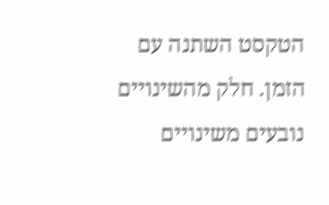הטקסט השתנה עם הזמן. חלק מהשינויים נובעים משינויים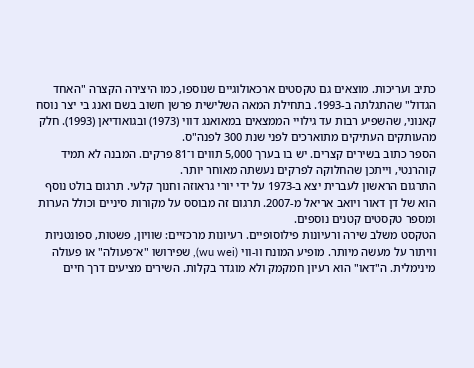כתיב ועריכות. מוצאים גם טקסטים ארכאולוגיים שנוספו, כמו היצירה הקצרה "האחד הגדול" שהתגלתה ב-1993. בתחילת המאה השלישית פרשן חשוב בשם ואנג בי יצר נוסח קאנוני, שהשפיע רבות עד גילויי הממצאים במאואנג דווי (1973) ובגואודיאן (1993). חלק מהעותקים העתיקים מתוארכים לפני שנת 300 לפנה"ס.
הספר כתוב בשירים קצרים. יש בו בערך 5,000 תווים ו־81 פרקים. המבנה לא תמיד קוהרנטי, וייתכן שהחלוקה לפרקים נעשתה מאוחר יותר.
התרגום הראשון לעברית יצא ב-1973 על ידי יורי גראוזה וחנוך קלעי. תרגום בולט נוסף הוא של דן דאור ויואב אריאל מ-2007. תרגום זה מבוסס על מקורות סיניים וכולל הערות ומספר טקסטים קטנים נוספים.
הטקסט משלב שירה ורעיונות פילוסופיים. רעיונות מרכזיים: שוויון, פשטות, ספונטניות וויתור על מעשה מיותר. מופיע המונח וו-ווי (wu wei), שפירושו "א־פעולה" או פעולה מינימלית. ה"דאו" הוא רעיון חמקמק ולא מוגדר בקלות. השירים מציעים דרך חיים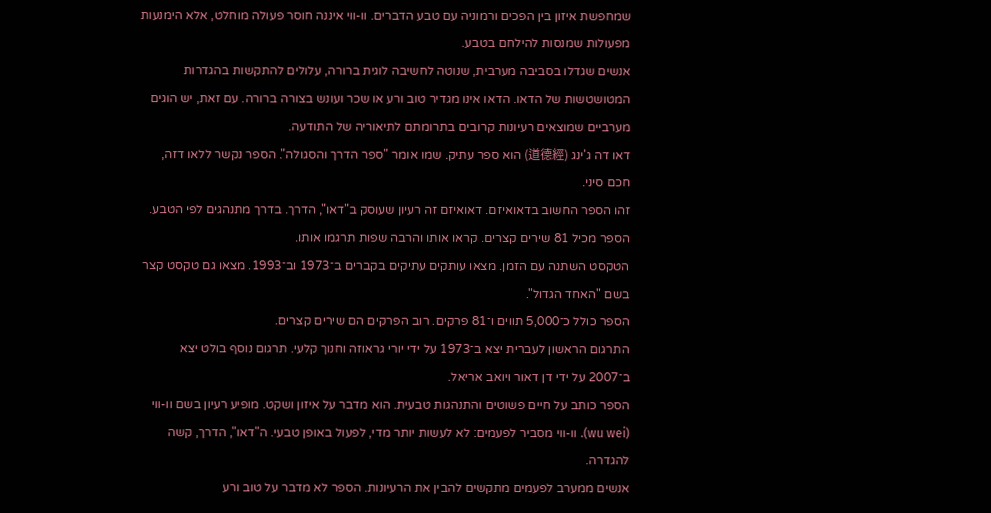שמחפשת איזון בין הפכים ורמוניה עם טבע הדברים. וו-ווי איננה חוסר פעולה מוחלט, אלא הימנעות מפעולות שמנסות להילחם בטבע.
אנשים שגדלו בסביבה מערבית, שנוטה לחשיבה לוגית ברורה, עלולים להתקשות בהגדרות המטושטשות של הדאו. הדאו אינו מגדיר טוב ורע או שכר ועונש בצורה ברורה. עם זאת, יש הוגים מערביים שמוצאים רעיונות קרובים בתרומתם לתיאוריה של התודעה.
דאו דה ג'ינג (道德經) הוא ספר עתיק. שמו אומר "ספר הדרך והסגולה". הספר נקשר ללאו דזה, חכם סיני.
זהו הספר החשוב בדאואיזם. דאואיזם זה רעיון שעוסק ב"דאו", הדרך. בדרך מתנהגים לפי הטבע.
הספר מכיל 81 שירים קצרים. קראו אותו והרבה שפות תרגמו אותו.
הטקסט השתנה עם הזמן. מצאו עותקים עתיקים בקברים ב־1973 וב־1993. מצאו גם טקסט קצר בשם "האחד הגדול".
הספר כולל כ־5,000 תווים ו־81 פרקים. רוב הפרקים הם שירים קצרים.
התרגום הראשון לעברית יצא ב־1973 על ידי יורי גראוזה וחנוך קלעי. תרגום נוסף בולט יצא ב־2007 על ידי דן דאור ויואב אריאל.
הספר כותב על חיים פשוטים והתנהגות טבעית. הוא מדבר על איזון ושקט. מופיע רעיון בשם וו-ווי (wu wei). וו-ווי מסביר לפעמים: לא לעשות יותר מדי, לפעול באופן טבעי. ה"דאו", הדרך, קשה להגדרה.
אנשים ממערב לפעמים מתקשים להבין את הרעיונות. הספר לא מדבר על טוב ורע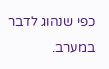כפי שנהוג לדבר במערב.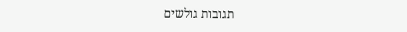תגובות גולשים